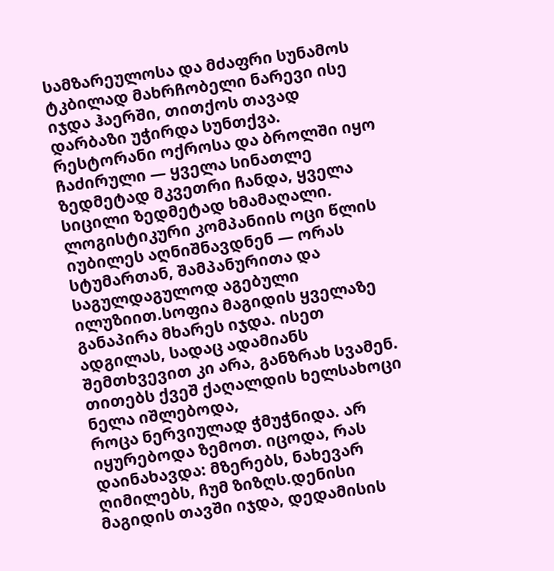სამზარეულოსა და მძაფრი სუნამოს ტკბილად მახრჩობელი ნარევი ისე იჯდა ჰაერში, თითქოს თავად დარბაზი უჭირდა სუნთქვა. რესტორანი ოქროსა და ბროლში იყო ჩაძირული — ყველა სინათლე ზედმეტად მკვეთრი ჩანდა, ყველა სიცილი ზედმეტად ხმამაღალი.
ლოგისტიკური კომპანიის ოცი წლის იუბილეს აღნიშნავდნენ — ორას სტუმართან, შამპანურითა და საგულდაგულოდ აგებული ილუზიით.სოფია მაგიდის ყველაზე განაპირა მხარეს იჯდა. ისეთ ადგილას, სადაც ადამიანს შემთხვევით კი არა, განზრახ სვამენ. თითებს ქვეშ ქაღალდის ხელსახოცი ნელა იშლებოდა,
როცა ნერვიულად ჭმუჭნიდა. არ იყურებოდა ზემოთ. იცოდა, რას დაინახავდა: მზერებს, ნახევარ ღიმილებს, ჩუმ ზიზღს.დენისი მაგიდის თავში იჯდა, დედამისის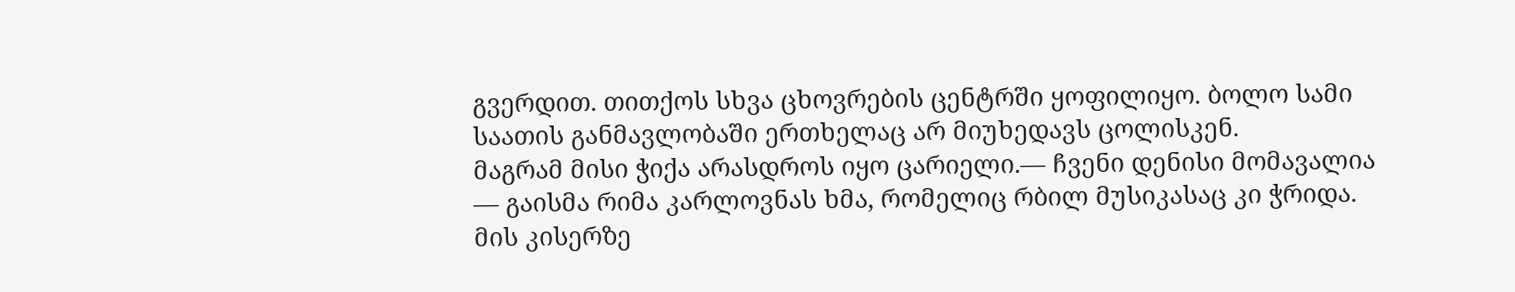გვერდით. თითქოს სხვა ცხოვრების ცენტრში ყოფილიყო. ბოლო სამი საათის განმავლობაში ერთხელაც არ მიუხედავს ცოლისკენ.
მაგრამ მისი ჭიქა არასდროს იყო ცარიელი.— ჩვენი დენისი მომავალია — გაისმა რიმა კარლოვნას ხმა, რომელიც რბილ მუსიკასაც კი ჭრიდა. მის კისერზე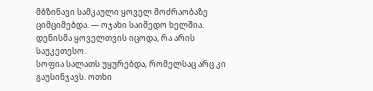მბზინავი სამკაული ყოველ მოძრაობაზე ციმციმებდა. — ოჯახი საიმედო ხელშია. დენისმა ყოველთვის იცოდა, რა არის საუკეთესო.
სოფია სალათს უყურებდა, რომელსაც არც კი გაუსინჯავს. ოთხი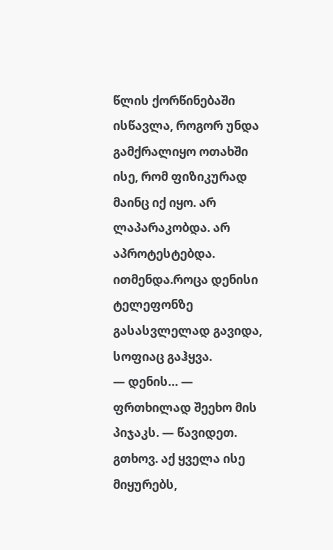წლის ქორწინებაში ისწავლა, როგორ უნდა გამქრალიყო ოთახში ისე, რომ ფიზიკურად მაინც იქ იყო. არ ლაპარაკობდა. არ აპროტესტებდა. ითმენდა.როცა დენისი ტელეფონზე გასასვლელად გავიდა, სოფიაც გაჰყვა.
— დენის… — ფრთხილად შეეხო მის პიჯაკს. — წავიდეთ. გთხოვ. აქ ყველა ისე მიყურებს,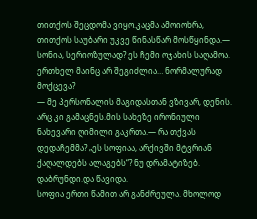თითქოს შეცდომა ვიყო.კაცმა ამოიოხრა, თითქოს საუბარი უკვე წინასწარ მოსწყინდა.— სონია, სერიოზულად? ეს ჩემი ოჯახის საღამოა. ერთხელ მაინც არ შეგიძლია… ნორმალურად მოქცევა?
— მე პერსონალის მაგიდასთან ვზივარ, დენის. არც კი გამაცნეს.მის სახეზე ირონიული ნახევარი ღიმილი გაკრთა.— რა თქვას დედაჩემმა? „ეს სოფიაა, არქივში მტვრიან ქაღალდებს ალაგებს“? ნუ დრამატიზებ. დაბრუნდი.და წავიდა.
სოფია ერთი წამით არ განძრეულა. მხოლოდ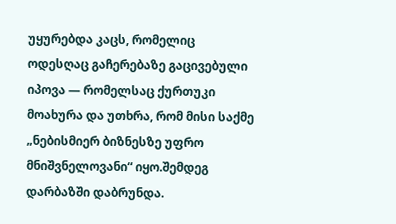უყურებდა კაცს, რომელიც ოდესღაც გაჩერებაზე გაცივებული იპოვა — რომელსაც ქურთუკი მოახურა და უთხრა, რომ მისი საქმე „ნებისმიერ ბიზნესზე უფრო მნიშვნელოვანი“ იყო.შემდეგ დარბაზში დაბრუნდა.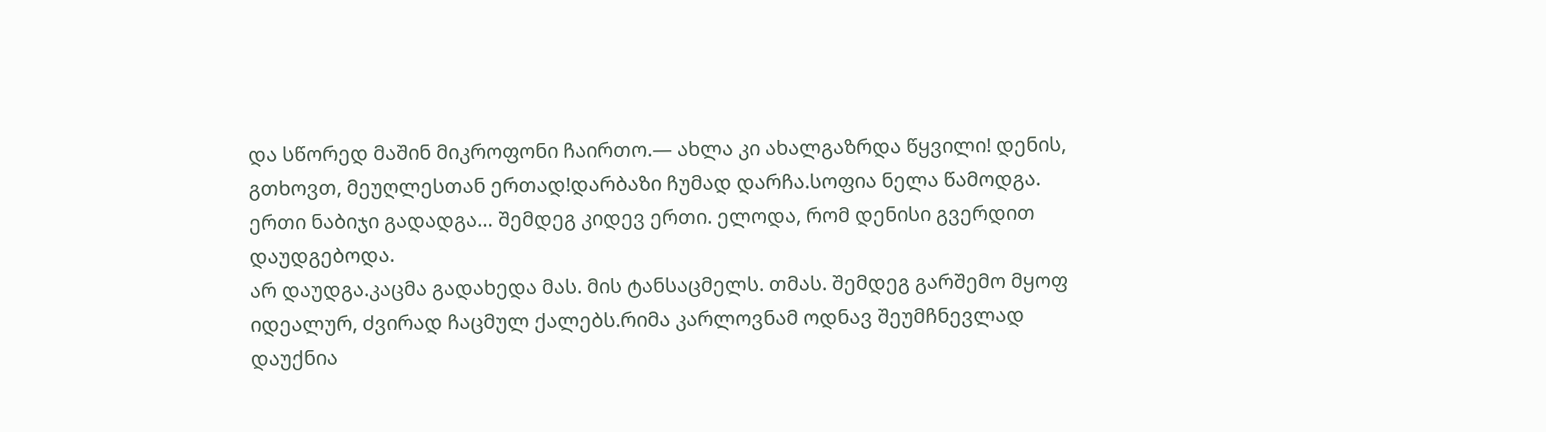და სწორედ მაშინ მიკროფონი ჩაირთო.— ახლა კი ახალგაზრდა წყვილი! დენის, გთხოვთ, მეუღლესთან ერთად!დარბაზი ჩუმად დარჩა.სოფია ნელა წამოდგა. ერთი ნაბიჯი გადადგა… შემდეგ კიდევ ერთი. ელოდა, რომ დენისი გვერდით დაუდგებოდა.
არ დაუდგა.კაცმა გადახედა მას. მის ტანსაცმელს. თმას. შემდეგ გარშემო მყოფ იდეალურ, ძვირად ჩაცმულ ქალებს.რიმა კარლოვნამ ოდნავ შეუმჩნევლად დაუქნია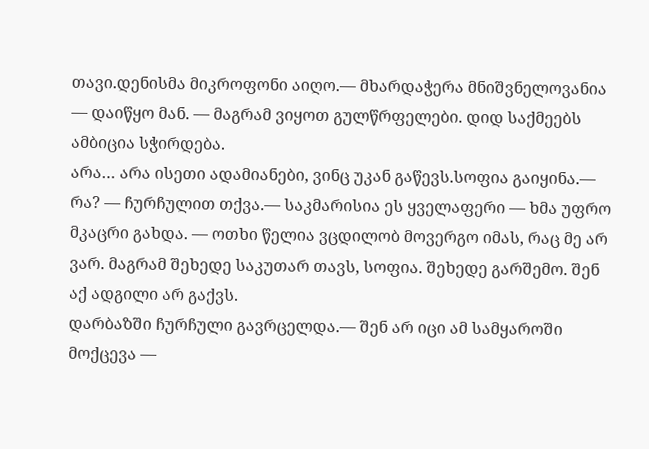თავი.დენისმა მიკროფონი აიღო.— მხარდაჭერა მნიშვნელოვანია — დაიწყო მან. — მაგრამ ვიყოთ გულწრფელები. დიდ საქმეებს ამბიცია სჭირდება.
არა… არა ისეთი ადამიანები, ვინც უკან გაწევს.სოფია გაიყინა.— რა? — ჩურჩულით თქვა.— საკმარისია ეს ყველაფერი — ხმა უფრო მკაცრი გახდა. — ოთხი წელია ვცდილობ მოვერგო იმას, რაც მე არ ვარ. მაგრამ შეხედე საკუთარ თავს, სოფია. შეხედე გარშემო. შენ აქ ადგილი არ გაქვს.
დარბაზში ჩურჩული გავრცელდა.— შენ არ იცი ამ სამყაროში მოქცევა —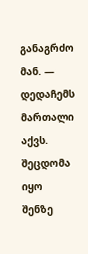განაგრძო მან. — დედაჩემს მართალი აქვს. შეცდომა იყო შენზე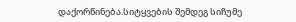დაქორწინება.სიტყვების შემდეგ სიჩუმე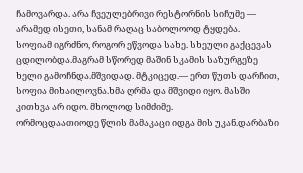ჩამოვარდა. არა ჩვეულებრივი რესტორნის სიჩუმე — არამედ ისეთი, სანამ რაღაც საბოლოოდ ტყდება.
სოფიამ იგრძნო, როგორ ეწვოდა სახე. სხეული გაქცევას ცდილობდა.მაგრამ სწორედ მაშინ სკამის საზურგეზე ხელი გამოჩნდა.მშვიდად. მტკიცედ.— ერთ წუთს დარჩით, სოფია მიხაილოვნა.ხმა ღრმა და მშვიდი იყო. მასში კითხვა არ იდო. მხოლოდ სიმძიმე.
ორმოცდაათიოდე წლის მამაკაცი იდგა მის უკან.დარბაზი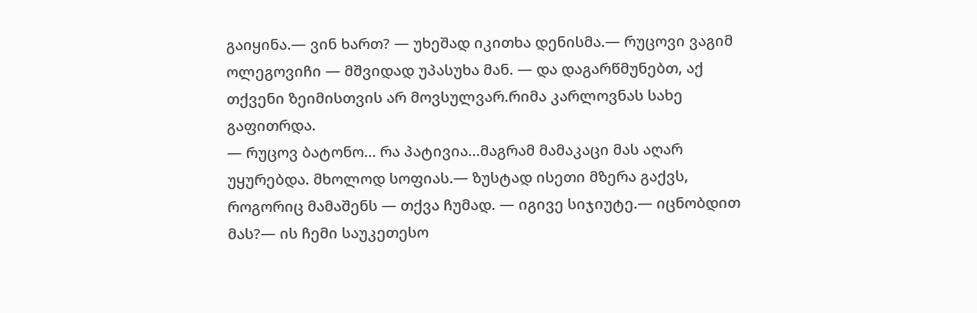გაიყინა.— ვინ ხართ? — უხეშად იკითხა დენისმა.— რუცოვი ვაგიმ ოლეგოვიჩი — მშვიდად უპასუხა მან. — და დაგარწმუნებთ, აქ თქვენი ზეიმისთვის არ მოვსულვარ.რიმა კარლოვნას სახე გაფითრდა.
— რუცოვ ბატონო… რა პატივია…მაგრამ მამაკაცი მას აღარ უყურებდა. მხოლოდ სოფიას.— ზუსტად ისეთი მზერა გაქვს, როგორიც მამაშენს — თქვა ჩუმად. — იგივე სიჯიუტე.— იცნობდით მას?— ის ჩემი საუკეთესო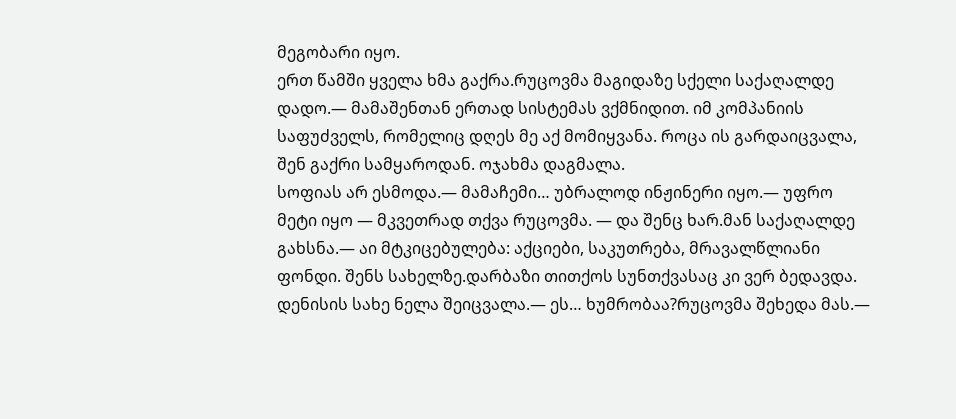მეგობარი იყო.
ერთ წამში ყველა ხმა გაქრა.რუცოვმა მაგიდაზე სქელი საქაღალდე დადო.— მამაშენთან ერთად სისტემას ვქმნიდით. იმ კომპანიის საფუძველს, რომელიც დღეს მე აქ მომიყვანა. როცა ის გარდაიცვალა, შენ გაქრი სამყაროდან. ოჯახმა დაგმალა.
სოფიას არ ესმოდა.— მამაჩემი… უბრალოდ ინჟინერი იყო.— უფრო მეტი იყო — მკვეთრად თქვა რუცოვმა. — და შენც ხარ.მან საქაღალდე გახსნა.— აი მტკიცებულება: აქციები, საკუთრება, მრავალწლიანი ფონდი. შენს სახელზე.დარბაზი თითქოს სუნთქვასაც კი ვერ ბედავდა.
დენისის სახე ნელა შეიცვალა.— ეს… ხუმრობაა?რუცოვმა შეხედა მას.—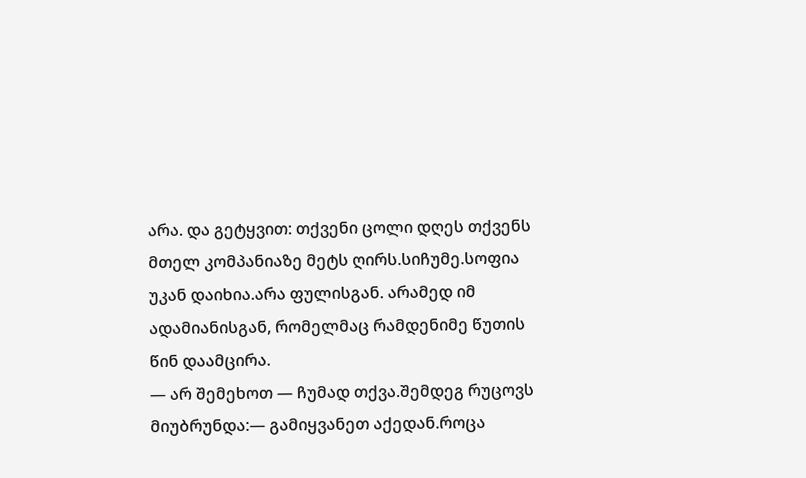არა. და გეტყვით: თქვენი ცოლი დღეს თქვენს მთელ კომპანიაზე მეტს ღირს.სიჩუმე.სოფია უკან დაიხია.არა ფულისგან. არამედ იმ ადამიანისგან, რომელმაც რამდენიმე წუთის წინ დაამცირა.
— არ შემეხოთ — ჩუმად თქვა.შემდეგ რუცოვს მიუბრუნდა:— გამიყვანეთ აქედან.როცა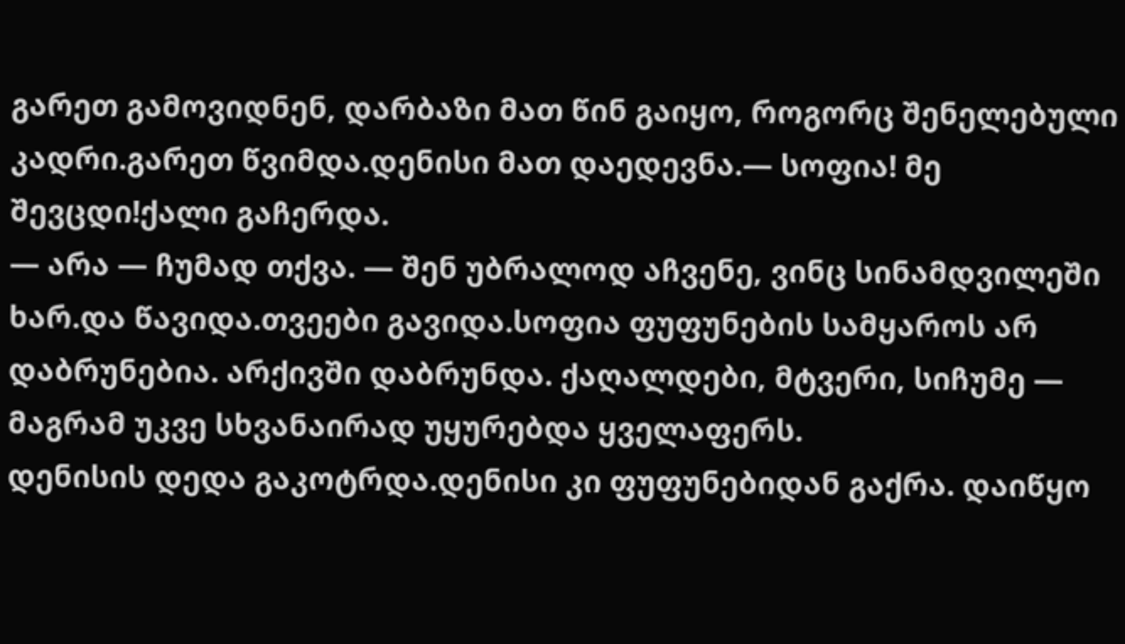გარეთ გამოვიდნენ, დარბაზი მათ წინ გაიყო, როგორც შენელებული კადრი.გარეთ წვიმდა.დენისი მათ დაედევნა.— სოფია! მე შევცდი!ქალი გაჩერდა.
— არა — ჩუმად თქვა. — შენ უბრალოდ აჩვენე, ვინც სინამდვილეში ხარ.და წავიდა.თვეები გავიდა.სოფია ფუფუნების სამყაროს არ დაბრუნებია. არქივში დაბრუნდა. ქაღალდები, მტვერი, სიჩუმე — მაგრამ უკვე სხვანაირად უყურებდა ყველაფერს.
დენისის დედა გაკოტრდა.დენისი კი ფუფუნებიდან გაქრა. დაიწყო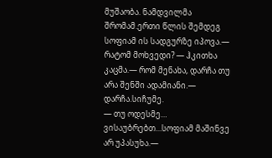მუშაობა. ნამდვილმა შრომამ.ერთი წლის შემდეგ სოფიამ ის სადგურზე იპოვა.— რატომ მოხვედი? — ჰკითხა კაცმა.— რომ მენახა, დარჩა თუ არა შენში ადამიანი.— დარჩა.სიჩუმე.
— თუ ოდესმე… ვისაუბრებთ…სოფიამ მაშინვე არ უპასუხა.—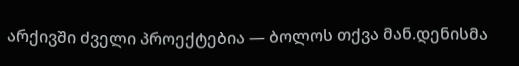არქივში ძველი პროექტებია — ბოლოს თქვა მან.დენისმა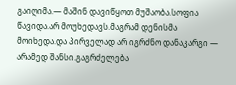გაიღიმა.— მაშინ დავიწყოთ მუშაობა.სოფია წავიდა.არ მოუხედავს.მაგრამ დენისმა მოიხედა.და პირველად არ იგრძნო დანაკარგი — არამედ შანსი.გაგრძელება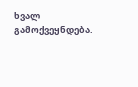ხვალ გამოქვეყნდება.